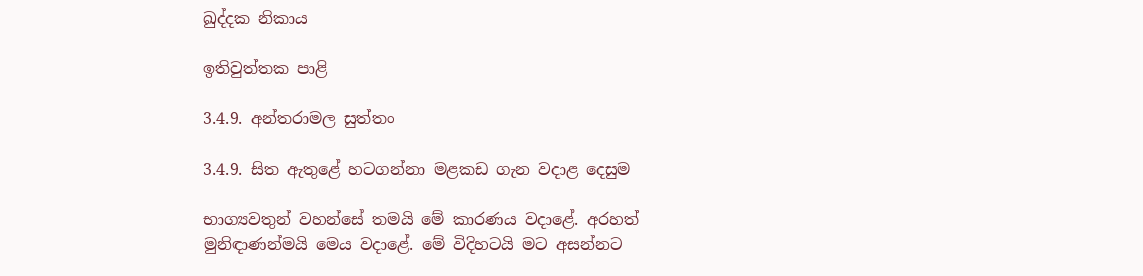ඛුද්දක නිකාය

ඉතිවුත්තක පාළි

3.4.9. අන්තරාමල සුත්තං

3.4.9. සිත ඇතුළේ හටගන්නා මළකඩ ගැන වදාළ දෙසුම

භාග්‍යවතුන් වහන්සේ තමයි මේ කාරණය වදාළේ. අරහත් මුනිඳාණන්මයි මෙය වදාළේ. මේ විදිහටයි මට අසන්නට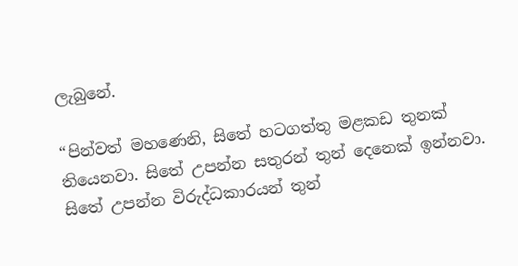ලැබුනේ.

“පින්වත් මහණෙනි, සිතේ හටගත්තු මළකඩ තුනක් තියෙනවා. සිතේ උපන්න සතුරන් තුන් දෙනෙක් ඉන්නවා. සිතේ උපන්න විරුද්ධකාරයන් තුන්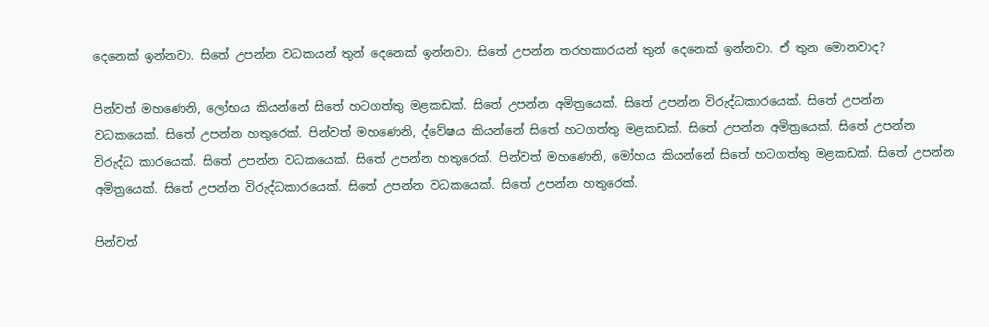දෙනෙක් ඉන්නවා. සිතේ උපන්න වධකයන් තුන් දෙනෙක් ඉන්නවා. සිතේ උපන්න තරහකාරයන් තුන් දෙනෙක් ඉන්නවා. ඒ තුන මොනවාද?

පින්වත් මහණෙනි, ලෝභය කියන්නේ සිතේ හටගත්තු මළකඩක්. සිතේ උපන්න අමිත්‍රයෙක්. සිතේ උපන්න විරුද්ධකාරයෙක්. සිතේ උපන්න වධකයෙක්. සිතේ උපන්න හතුරෙක්. පින්වත් මහණෙනි, ද්වේෂය කියන්නේ සිතේ හටගත්තු මළකඩක්. සිතේ උපන්න අමිත්‍රයෙක්. සිතේ උපන්න විරුද්ධ කාරයෙක්. සිතේ උපන්න වධකයෙක්. සිතේ උපන්න හතුරෙක්. පින්වත් මහණෙනි, මෝහය කියන්නේ සිතේ හටගත්තු මළකඩක්. සිතේ උපන්න අමිත්‍රයෙක්. සිතේ උපන්න විරුද්ධකාරයෙක්. සිතේ උපන්න වධකයෙක්. සිතේ උපන්න හතුරෙක්.

පින්වත්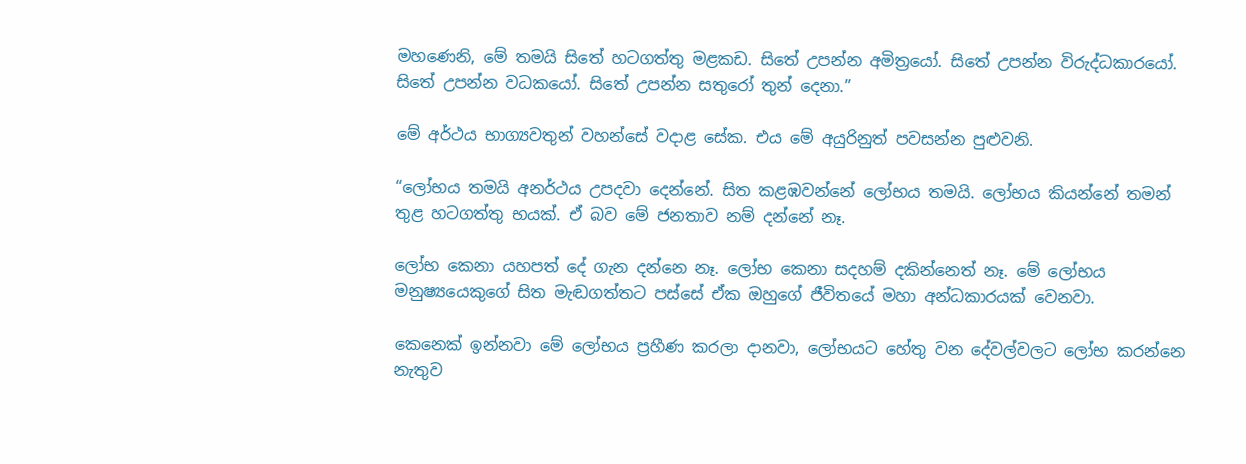මහණෙනි, මේ තමයි සිතේ හටගත්තු මළකඩ. සිතේ උපන්න අමිත්‍රයෝ. සිතේ උපන්න විරුද්ධකාරයෝ. සිතේ උපන්න වධකයෝ. සිතේ උපන්න සතුරෝ තුන් දෙනා.”

මේ අර්ථය භාග්‍යවතුන් වහන්සේ වදාළ සේක. එය මේ අයුරිනුත් පවසන්න පුළුවනි.

“ලෝභය තමයි අනර්ථය උපදවා දෙන්නේ. සිත කළඹවන්නේ ලෝභය තමයි. ලෝභය කියන්නේ තමන් තුළ හටගත්තු භයක්. ඒ බව මේ ජනතාව නම් දන්නේ නෑ.

ලෝභ කෙනා යහපත් දේ ගැන දන්නෙ නෑ. ලෝභ කෙනා සදහම් දකින්නෙත් නෑ. මේ ලෝභය මනුෂ්‍යයෙකුගේ සිත මැඬගත්තට පස්සේ ඒක ඔහුගේ ජීවිතයේ මහා අන්ධකාරයක් වෙනවා.

කෙනෙක් ඉන්නවා මේ ලෝභය ප්‍රහීණ කරලා දානවා, ලෝභයට හේතු වන දේවල්වලට ලෝභ කරන්නෙ නැතුව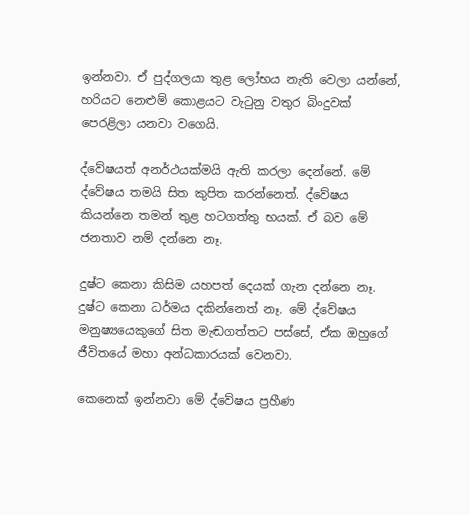ඉන්නවා. ඒ පුද්ගලයා තුළ ලෝභය නැති වෙලා යන්නේ, හරියට නෙළුම් කොළයට වැටුනු වතුර බිංදුවක් පෙරළිලා යනවා වගෙයි.

ද්වේෂයත් අනර්ථයක්මයි ඇති කරලා දෙන්නේ. මේ ද්වේෂය තමයි සිත කුපිත කරන්නෙත්. ද්වේෂය කියන්නෙ තමන් තුළ හටගත්තු භයක්. ඒ බව මේ ජනතාව නම් දන්නෙ නෑ.

දුෂ්ට කෙනා කිසිම යහපත් දෙයක් ගැන දන්නෙ නෑ. දුෂ්ට කෙනා ධර්මය දකින්නෙත් නෑ. මේ ද්වේෂය මනුෂ්‍යයෙකුගේ සිත මැඬගත්තට පස්සේ, ඒක ඔහුගේ ජීවිතයේ මහා අන්ධකාරයක් වෙනවා.

කෙනෙක් ඉන්නවා මේ ද්වේෂය ප්‍රහීණ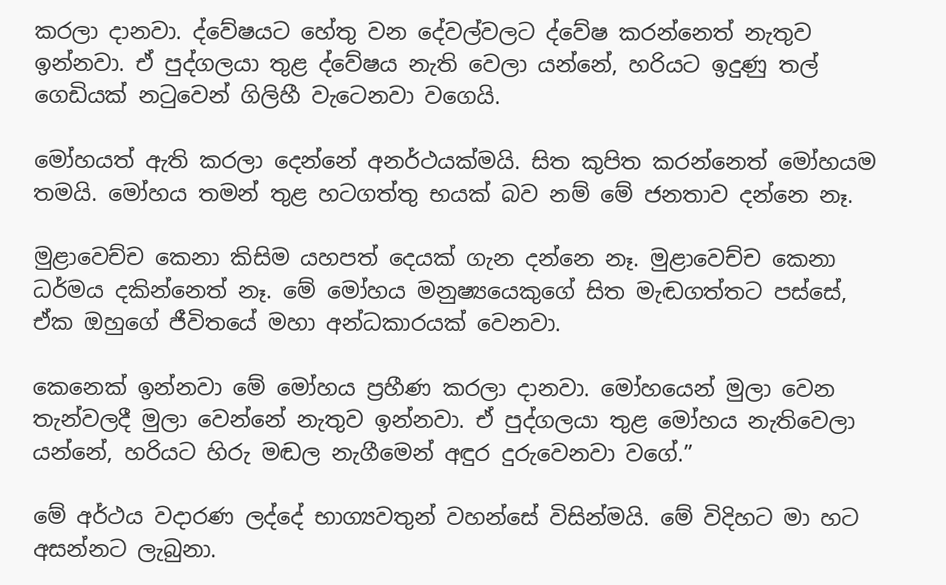කරලා දානවා. ද්වේෂයට හේතු වන දේවල්වලට ද්වේෂ කරන්නෙත් නැතුව ඉන්නවා. ඒ පුද්ගලයා තුළ ද්වේෂය නැති වෙලා යන්නේ, හරියට ඉදුණු තල් ගෙඩියක් නටුවෙන් ගිලිහී වැටෙනවා වගෙයි.

මෝහයත් ඇති කරලා දෙන්නේ අනර්ථයක්මයි. සිත කුපිත කරන්නෙත් මෝහයම තමයි. මෝහය තමන් තුළ හටගත්තු භයක් බව නම් මේ ජනතාව දන්නෙ නෑ.

මුළාවෙච්ච කෙනා කිසිම යහපත් දෙයක් ගැන දන්නෙ නෑ. මුළාවෙච්ච කෙනා ධර්මය දකින්නෙත් නෑ. මේ මෝහය මනුෂ්‍යයෙකුගේ සිත මැඬගත්තට පස්සේ, ඒක ඔහුගේ ජීවිතයේ මහා අන්ධකාරයක් වෙනවා.

කෙනෙක් ඉන්නවා මේ මෝහය ප්‍රහීණ කරලා දානවා. මෝහයෙන් මුලා වෙන තැන්වලදී මුලා වෙන්නේ නැතුව ඉන්නවා. ඒ පුද්ගලයා තුළ මෝහය නැතිවෙලා යන්නේ, හරියට හිරු මඬල නැගීමෙන් අඳුර දුරුවෙනවා වගේ.”

මේ අර්ථය වදාරණ ලද්දේ භාග්‍යවතුන් වහන්සේ විසින්මයි. මේ විදිහට මා හට අසන්නට ලැබුනා.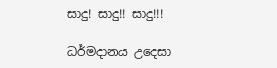සාදු! සාදු!! සාදු!!!

ධර්මදානය උදෙසා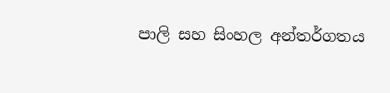පාලි සහ සිංහල අන්තර්ගතය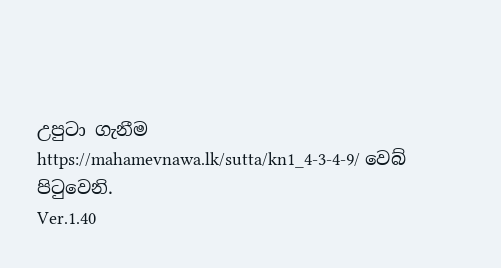උපුටා ගැනීම https://mahamevnawa.lk/sutta/kn1_4-3-4-9/ වෙබ් පිටුවෙනි.
Ver.1.40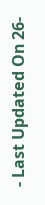- Last Updated On 26-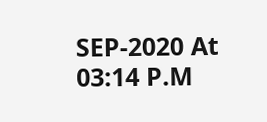SEP-2020 At 03:14 P.M